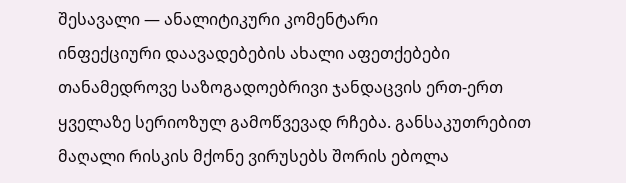შესავალი — ანალიტიკური კომენტარი
ინფექციური დაავადებების ახალი აფეთქებები თანამედროვე საზოგადოებრივი ჯანდაცვის ერთ-ერთ ყველაზე სერიოზულ გამოწვევად რჩება. განსაკუთრებით მაღალი რისკის მქონე ვირუსებს შორის ებოლა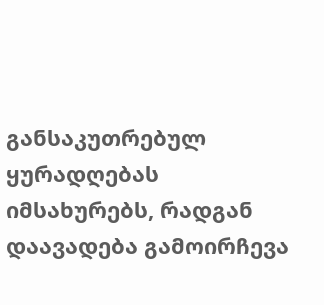განსაკუთრებულ ყურადღებას იმსახურებს, რადგან დაავადება გამოირჩევა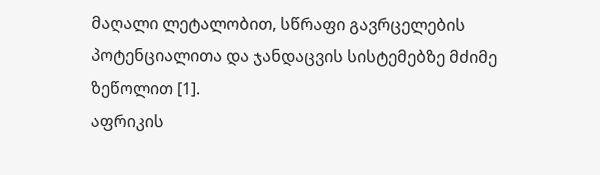მაღალი ლეტალობით, სწრაფი გავრცელების პოტენციალითა და ჯანდაცვის სისტემებზე მძიმე ზეწოლით [1].
აფრიკის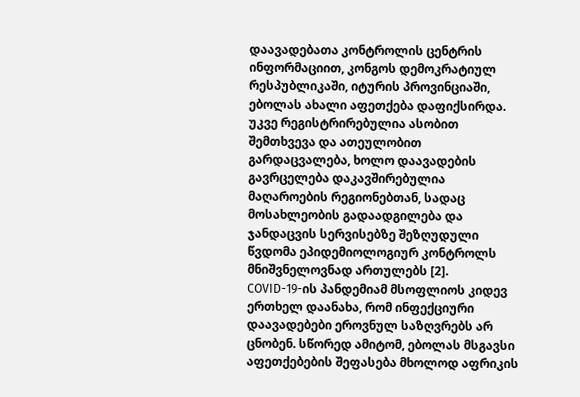დაავადებათა კონტროლის ცენტრის ინფორმაციით, კონგოს დემოკრატიულ რესპუბლიკაში, იტურის პროვინციაში, ებოლას ახალი აფეთქება დაფიქსირდა. უკვე რეგისტრირებულია ასობით შემთხვევა და ათეულობით გარდაცვალება, ხოლო დაავადების გავრცელება დაკავშირებულია მაღაროების რეგიონებთან, სადაც მოსახლეობის გადაადგილება და ჯანდაცვის სერვისებზე შეზღუდული წვდომა ეპიდემიოლოგიურ კონტროლს მნიშვნელოვნად ართულებს [2].
COVID-19-ის პანდემიამ მსოფლიოს კიდევ ერთხელ დაანახა, რომ ინფექციური დაავადებები ეროვნულ საზღვრებს არ ცნობენ. სწორედ ამიტომ, ებოლას მსგავსი აფეთქებების შეფასება მხოლოდ აფრიკის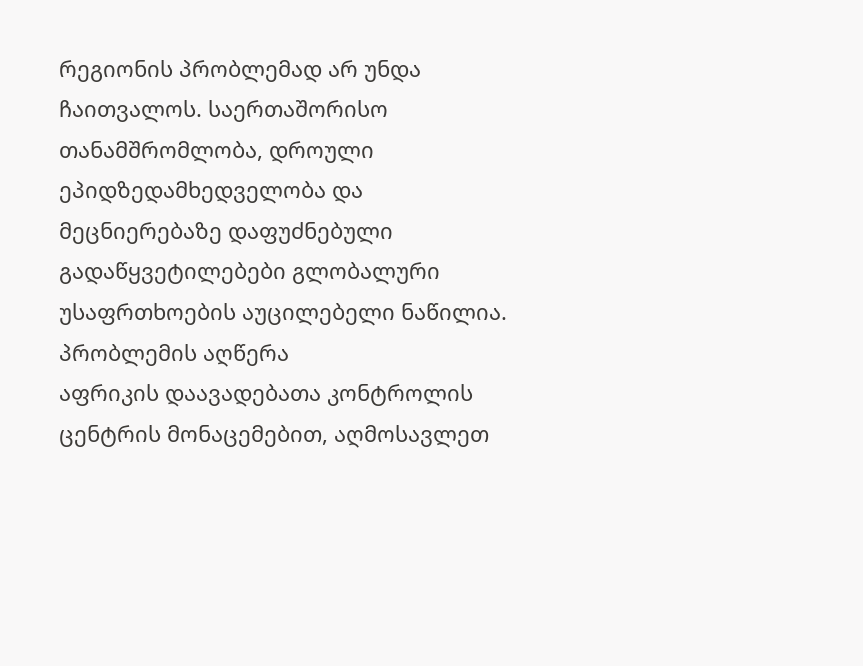რეგიონის პრობლემად არ უნდა ჩაითვალოს. საერთაშორისო თანამშრომლობა, დროული ეპიდზედამხედველობა და მეცნიერებაზე დაფუძნებული გადაწყვეტილებები გლობალური უსაფრთხოების აუცილებელი ნაწილია.
პრობლემის აღწერა
აფრიკის დაავადებათა კონტროლის ცენტრის მონაცემებით, აღმოსავლეთ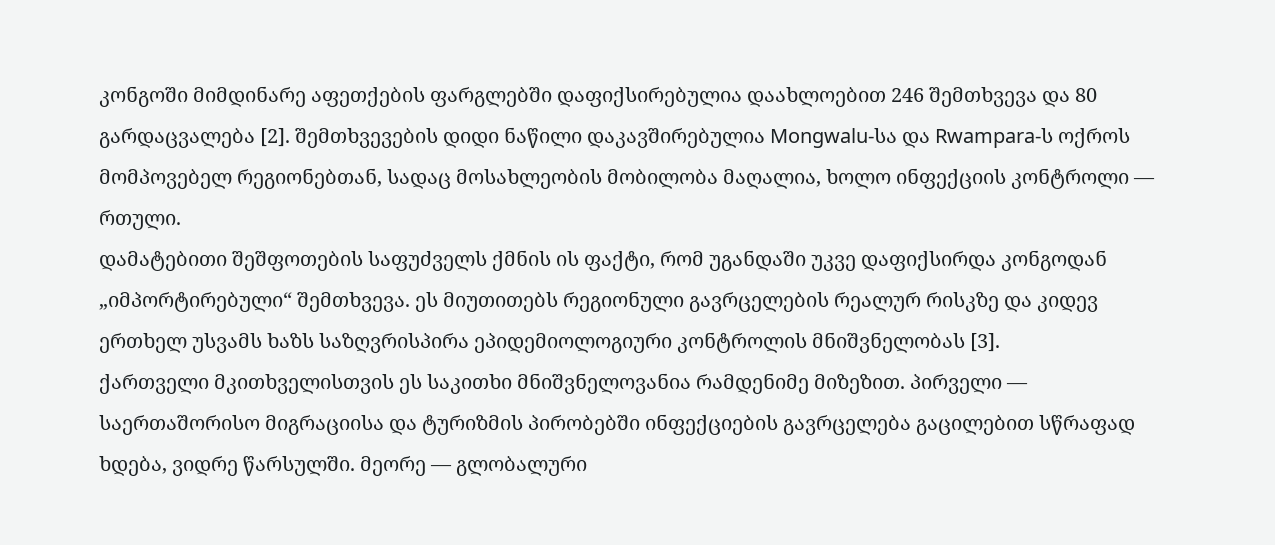კონგოში მიმდინარე აფეთქების ფარგლებში დაფიქსირებულია დაახლოებით 246 შემთხვევა და 80 გარდაცვალება [2]. შემთხვევების დიდი ნაწილი დაკავშირებულია Mongwalu-სა და Rwampara-ს ოქროს მომპოვებელ რეგიონებთან, სადაც მოსახლეობის მობილობა მაღალია, ხოლო ინფექციის კონტროლი — რთული.
დამატებითი შეშფოთების საფუძველს ქმნის ის ფაქტი, რომ უგანდაში უკვე დაფიქსირდა კონგოდან „იმპორტირებული“ შემთხვევა. ეს მიუთითებს რეგიონული გავრცელების რეალურ რისკზე და კიდევ ერთხელ უსვამს ხაზს საზღვრისპირა ეპიდემიოლოგიური კონტროლის მნიშვნელობას [3].
ქართველი მკითხველისთვის ეს საკითხი მნიშვნელოვანია რამდენიმე მიზეზით. პირველი — საერთაშორისო მიგრაციისა და ტურიზმის პირობებში ინფექციების გავრცელება გაცილებით სწრაფად ხდება, ვიდრე წარსულში. მეორე — გლობალური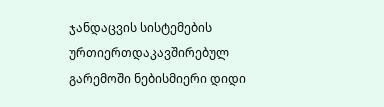ჯანდაცვის სისტემების ურთიერთდაკავშირებულ გარემოში ნებისმიერი დიდი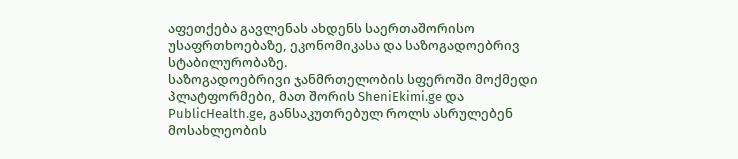აფეთქება გავლენას ახდენს საერთაშორისო უსაფრთხოებაზე, ეკონომიკასა და საზოგადოებრივ სტაბილურობაზე.
საზოგადოებრივი ჯანმრთელობის სფეროში მოქმედი პლატფორმები, მათ შორის SheniEkimi.ge და PublicHealth.ge, განსაკუთრებულ როლს ასრულებენ მოსახლეობის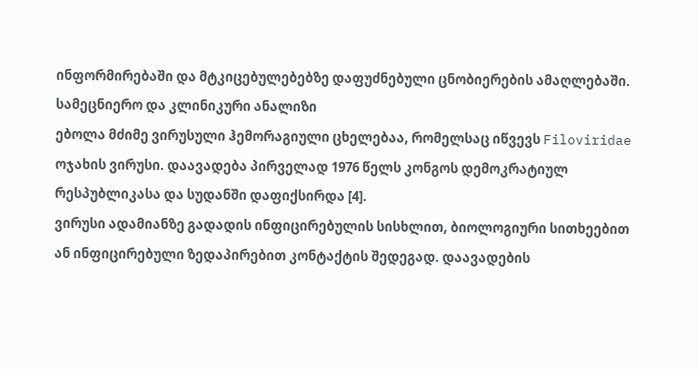ინფორმირებაში და მტკიცებულებებზე დაფუძნებული ცნობიერების ამაღლებაში.
სამეცნიერო და კლინიკური ანალიზი
ებოლა მძიმე ვირუსული ჰემორაგიული ცხელებაა, რომელსაც იწვევს Filoviridae ოჯახის ვირუსი. დაავადება პირველად 1976 წელს კონგოს დემოკრატიულ რესპუბლიკასა და სუდანში დაფიქსირდა [4].
ვირუსი ადამიანზე გადადის ინფიცირებულის სისხლით, ბიოლოგიური სითხეებით ან ინფიცირებული ზედაპირებით კონტაქტის შედეგად. დაავადების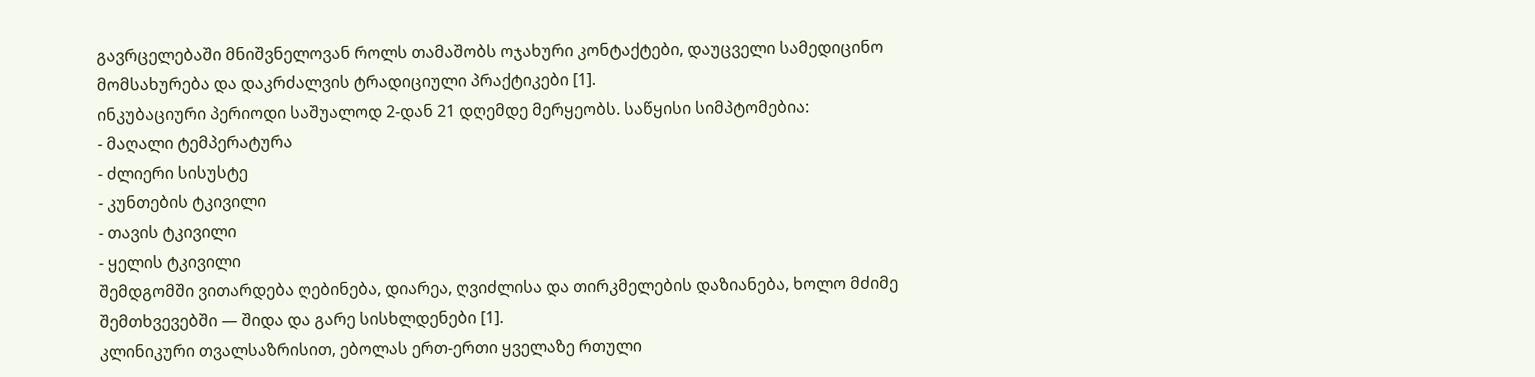გავრცელებაში მნიშვნელოვან როლს თამაშობს ოჯახური კონტაქტები, დაუცველი სამედიცინო მომსახურება და დაკრძალვის ტრადიციული პრაქტიკები [1].
ინკუბაციური პერიოდი საშუალოდ 2-დან 21 დღემდე მერყეობს. საწყისი სიმპტომებია:
- მაღალი ტემპერატურა
- ძლიერი სისუსტე
- კუნთების ტკივილი
- თავის ტკივილი
- ყელის ტკივილი
შემდგომში ვითარდება ღებინება, დიარეა, ღვიძლისა და თირკმელების დაზიანება, ხოლო მძიმე შემთხვევებში — შიდა და გარე სისხლდენები [1].
კლინიკური თვალსაზრისით, ებოლას ერთ-ერთი ყველაზე რთული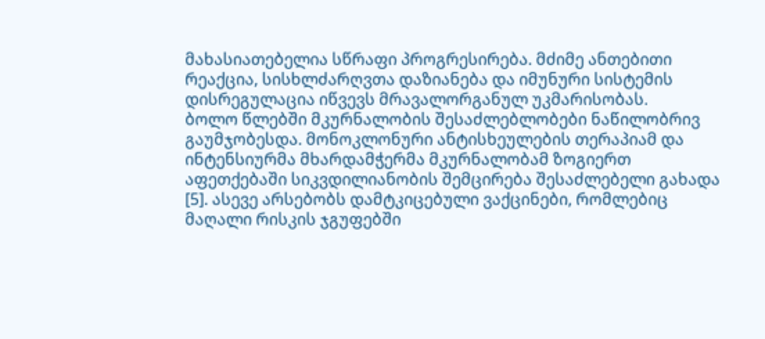მახასიათებელია სწრაფი პროგრესირება. მძიმე ანთებითი რეაქცია, სისხლძარღვთა დაზიანება და იმუნური სისტემის დისრეგულაცია იწვევს მრავალორგანულ უკმარისობას.
ბოლო წლებში მკურნალობის შესაძლებლობები ნაწილობრივ გაუმჯობესდა. მონოკლონური ანტისხეულების თერაპიამ და ინტენსიურმა მხარდამჭერმა მკურნალობამ ზოგიერთ აფეთქებაში სიკვდილიანობის შემცირება შესაძლებელი გახადა [5]. ასევე არსებობს დამტკიცებული ვაქცინები, რომლებიც მაღალი რისკის ჯგუფებში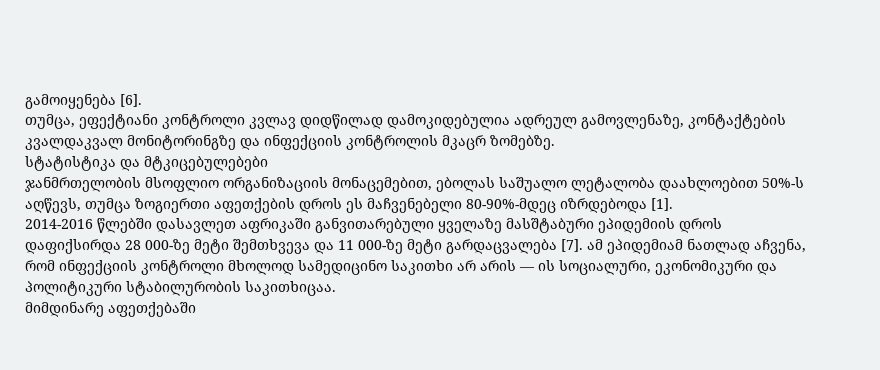გამოიყენება [6].
თუმცა, ეფექტიანი კონტროლი კვლავ დიდწილად დამოკიდებულია ადრეულ გამოვლენაზე, კონტაქტების კვალდაკვალ მონიტორინგზე და ინფექციის კონტროლის მკაცრ ზომებზე.
სტატისტიკა და მტკიცებულებები
ჯანმრთელობის მსოფლიო ორგანიზაციის მონაცემებით, ებოლას საშუალო ლეტალობა დაახლოებით 50%-ს აღწევს, თუმცა ზოგიერთი აფეთქების დროს ეს მაჩვენებელი 80-90%-მდეც იზრდებოდა [1].
2014-2016 წლებში დასავლეთ აფრიკაში განვითარებული ყველაზე მასშტაბური ეპიდემიის დროს დაფიქსირდა 28 000-ზე მეტი შემთხვევა და 11 000-ზე მეტი გარდაცვალება [7]. ამ ეპიდემიამ ნათლად აჩვენა, რომ ინფექციის კონტროლი მხოლოდ სამედიცინო საკითხი არ არის — ის სოციალური, ეკონომიკური და პოლიტიკური სტაბილურობის საკითხიცაა.
მიმდინარე აფეთქებაში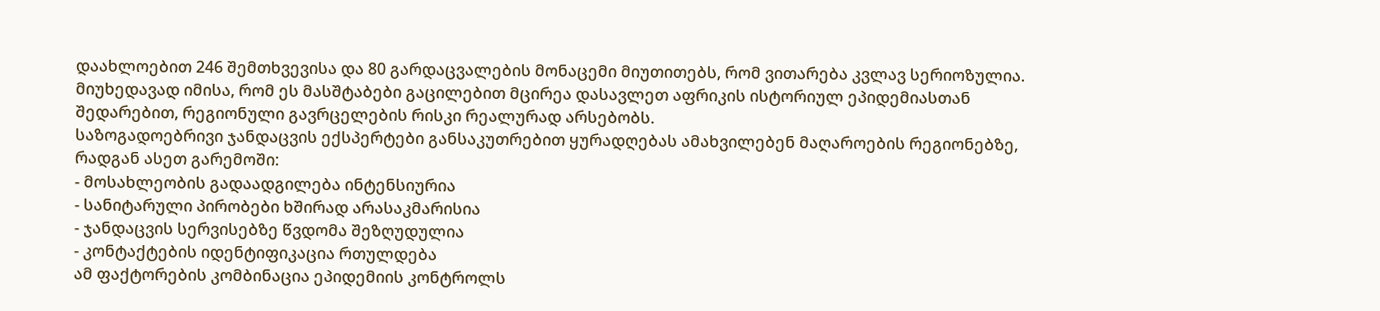დაახლოებით 246 შემთხვევისა და 80 გარდაცვალების მონაცემი მიუთითებს, რომ ვითარება კვლავ სერიოზულია. მიუხედავად იმისა, რომ ეს მასშტაბები გაცილებით მცირეა დასავლეთ აფრიკის ისტორიულ ეპიდემიასთან შედარებით, რეგიონული გავრცელების რისკი რეალურად არსებობს.
საზოგადოებრივი ჯანდაცვის ექსპერტები განსაკუთრებით ყურადღებას ამახვილებენ მაღაროების რეგიონებზე, რადგან ასეთ გარემოში:
- მოსახლეობის გადაადგილება ინტენსიურია
- სანიტარული პირობები ხშირად არასაკმარისია
- ჯანდაცვის სერვისებზე წვდომა შეზღუდულია
- კონტაქტების იდენტიფიკაცია რთულდება
ამ ფაქტორების კომბინაცია ეპიდემიის კონტროლს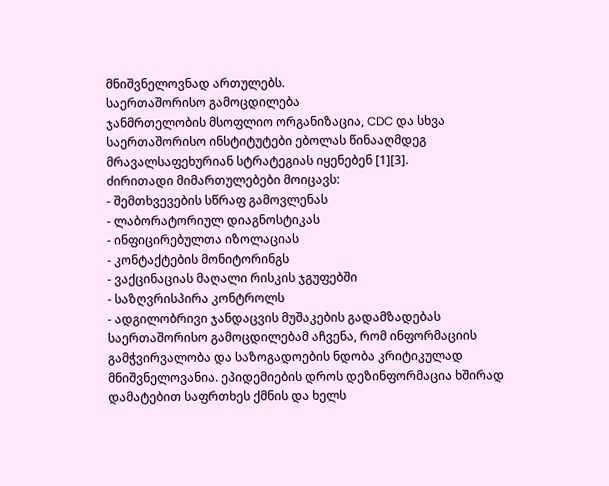მნიშვნელოვნად ართულებს.
საერთაშორისო გამოცდილება
ჯანმრთელობის მსოფლიო ორგანიზაცია, CDC და სხვა საერთაშორისო ინსტიტუტები ებოლას წინააღმდეგ მრავალსაფეხურიან სტრატეგიას იყენებენ [1][3].
ძირითადი მიმართულებები მოიცავს:
- შემთხვევების სწრაფ გამოვლენას
- ლაბორატორიულ დიაგნოსტიკას
- ინფიცირებულთა იზოლაციას
- კონტაქტების მონიტორინგს
- ვაქცინაციას მაღალი რისკის ჯგუფებში
- საზღვრისპირა კონტროლს
- ადგილობრივი ჯანდაცვის მუშაკების გადამზადებას
საერთაშორისო გამოცდილებამ აჩვენა, რომ ინფორმაციის გამჭვირვალობა და საზოგადოების ნდობა კრიტიკულად მნიშვნელოვანია. ეპიდემიების დროს დეზინფორმაცია ხშირად დამატებით საფრთხეს ქმნის და ხელს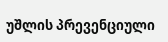უშლის პრევენციული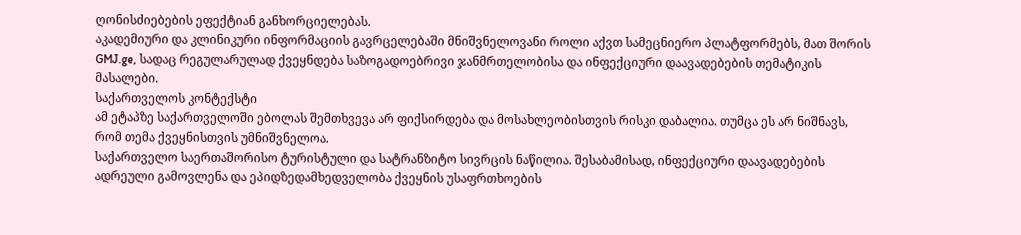ღონისძიებების ეფექტიან განხორციელებას.
აკადემიური და კლინიკური ინფორმაციის გავრცელებაში მნიშვნელოვანი როლი აქვთ სამეცნიერო პლატფორმებს, მათ შორის GMJ.ge, სადაც რეგულარულად ქვეყნდება საზოგადოებრივი ჯანმრთელობისა და ინფექციური დაავადებების თემატიკის მასალები.
საქართველოს კონტექსტი
ამ ეტაპზე საქართველოში ებოლას შემთხვევა არ ფიქსირდება და მოსახლეობისთვის რისკი დაბალია. თუმცა ეს არ ნიშნავს, რომ თემა ქვეყნისთვის უმნიშვნელოა.
საქართველო საერთაშორისო ტურისტული და სატრანზიტო სივრცის ნაწილია. შესაბამისად, ინფექციური დაავადებების ადრეული გამოვლენა და ეპიდზედამხედველობა ქვეყნის უსაფრთხოების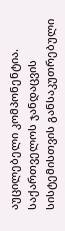აუცილებელი კომპონენტია.
საქართველოს ჯანდაცვის სისტემისთვის განსაკუთრებული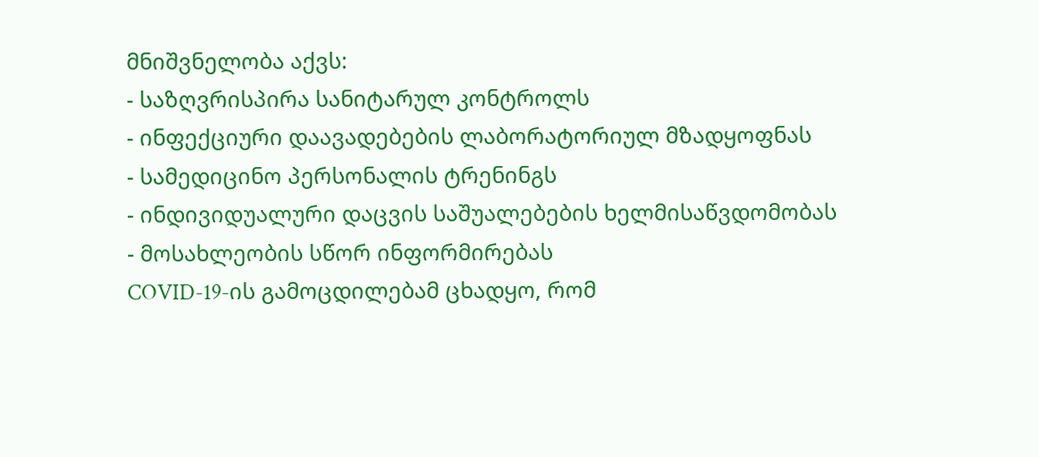მნიშვნელობა აქვს:
- საზღვრისპირა სანიტარულ კონტროლს
- ინფექციური დაავადებების ლაბორატორიულ მზადყოფნას
- სამედიცინო პერსონალის ტრენინგს
- ინდივიდუალური დაცვის საშუალებების ხელმისაწვდომობას
- მოსახლეობის სწორ ინფორმირებას
COVID-19-ის გამოცდილებამ ცხადყო, რომ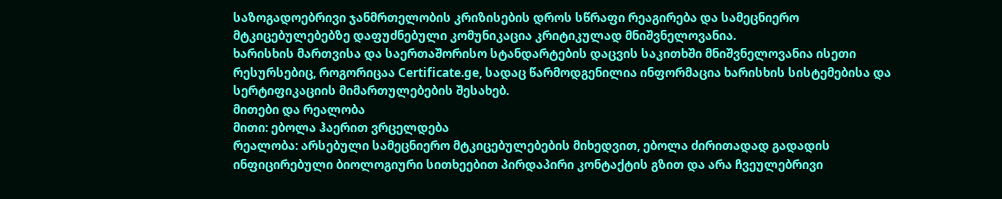საზოგადოებრივი ჯანმრთელობის კრიზისების დროს სწრაფი რეაგირება და სამეცნიერო მტკიცებულებებზე დაფუძნებული კომუნიკაცია კრიტიკულად მნიშვნელოვანია.
ხარისხის მართვისა და საერთაშორისო სტანდარტების დაცვის საკითხში მნიშვნელოვანია ისეთი რესურსებიც, როგორიცაა Certificate.ge, სადაც წარმოდგენილია ინფორმაცია ხარისხის სისტემებისა და სერტიფიკაციის მიმართულებების შესახებ.
მითები და რეალობა
მითი: ებოლა ჰაერით ვრცელდება
რეალობა: არსებული სამეცნიერო მტკიცებულებების მიხედვით, ებოლა ძირითადად გადადის ინფიცირებული ბიოლოგიური სითხეებით პირდაპირი კონტაქტის გზით და არა ჩვეულებრივი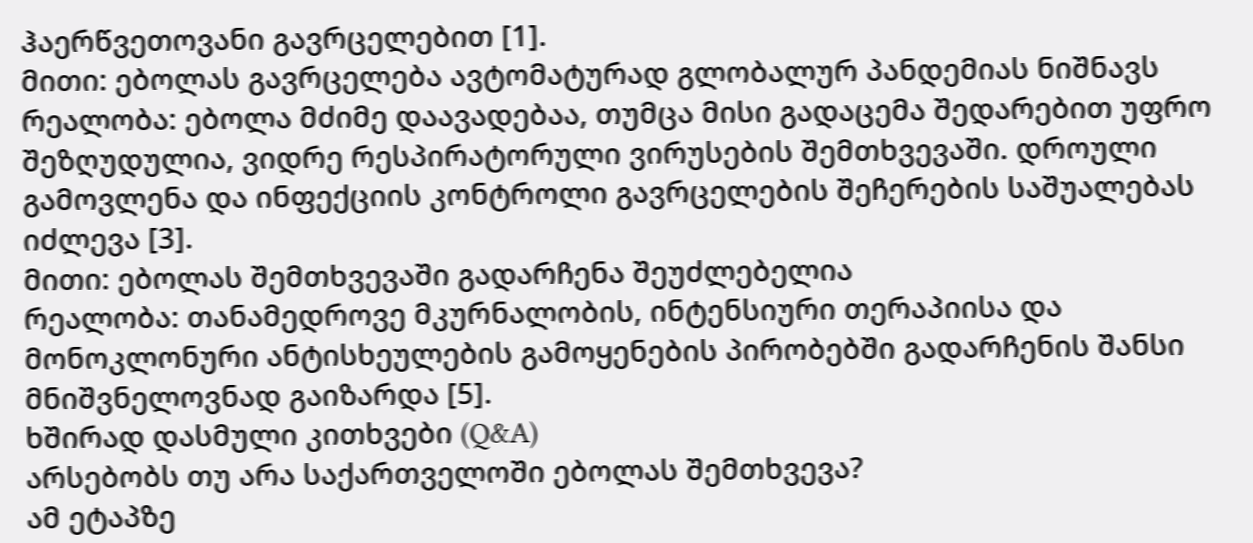ჰაერწვეთოვანი გავრცელებით [1].
მითი: ებოლას გავრცელება ავტომატურად გლობალურ პანდემიას ნიშნავს
რეალობა: ებოლა მძიმე დაავადებაა, თუმცა მისი გადაცემა შედარებით უფრო შეზღუდულია, ვიდრე რესპირატორული ვირუსების შემთხვევაში. დროული გამოვლენა და ინფექციის კონტროლი გავრცელების შეჩერების საშუალებას იძლევა [3].
მითი: ებოლას შემთხვევაში გადარჩენა შეუძლებელია
რეალობა: თანამედროვე მკურნალობის, ინტენსიური თერაპიისა და მონოკლონური ანტისხეულების გამოყენების პირობებში გადარჩენის შანსი მნიშვნელოვნად გაიზარდა [5].
ხშირად დასმული კითხვები (Q&A)
არსებობს თუ არა საქართველოში ებოლას შემთხვევა?
ამ ეტაპზე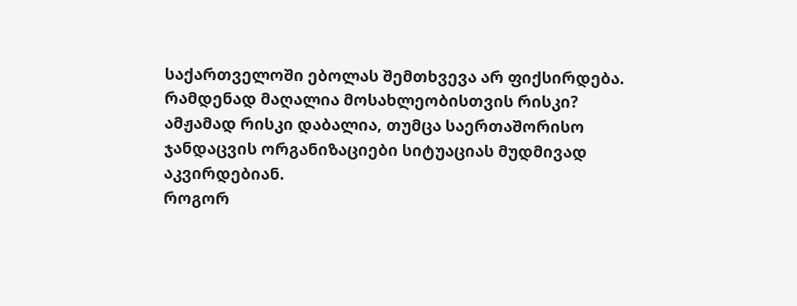საქართველოში ებოლას შემთხვევა არ ფიქსირდება.
რამდენად მაღალია მოსახლეობისთვის რისკი?
ამჟამად რისკი დაბალია, თუმცა საერთაშორისო ჯანდაცვის ორგანიზაციები სიტუაციას მუდმივად აკვირდებიან.
როგორ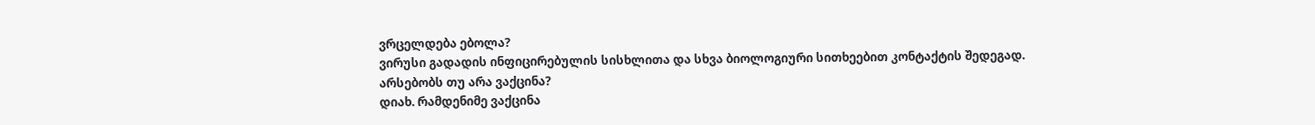ვრცელდება ებოლა?
ვირუსი გადადის ინფიცირებულის სისხლითა და სხვა ბიოლოგიური სითხეებით კონტაქტის შედეგად.
არსებობს თუ არა ვაქცინა?
დიახ. რამდენიმე ვაქცინა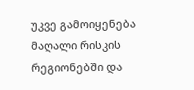უკვე გამოიყენება მაღალი რისკის რეგიონებში და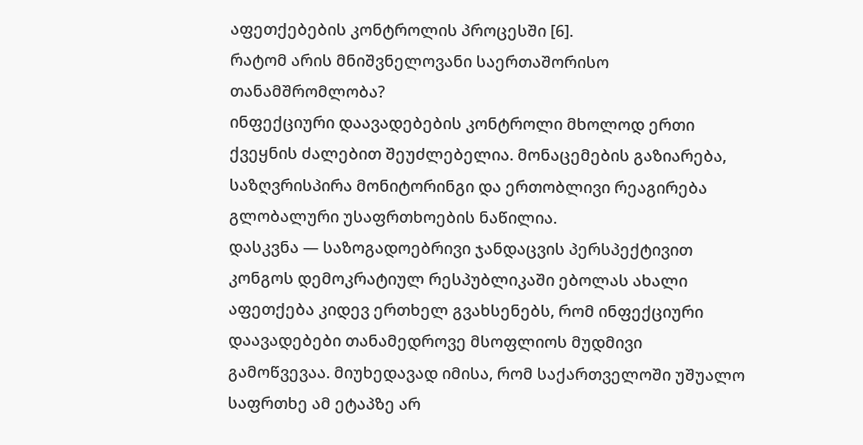აფეთქებების კონტროლის პროცესში [6].
რატომ არის მნიშვნელოვანი საერთაშორისო თანამშრომლობა?
ინფექციური დაავადებების კონტროლი მხოლოდ ერთი ქვეყნის ძალებით შეუძლებელია. მონაცემების გაზიარება, საზღვრისპირა მონიტორინგი და ერთობლივი რეაგირება გლობალური უსაფრთხოების ნაწილია.
დასკვნა — საზოგადოებრივი ჯანდაცვის პერსპექტივით
კონგოს დემოკრატიულ რესპუბლიკაში ებოლას ახალი აფეთქება კიდევ ერთხელ გვახსენებს, რომ ინფექციური დაავადებები თანამედროვე მსოფლიოს მუდმივი გამოწვევაა. მიუხედავად იმისა, რომ საქართველოში უშუალო საფრთხე ამ ეტაპზე არ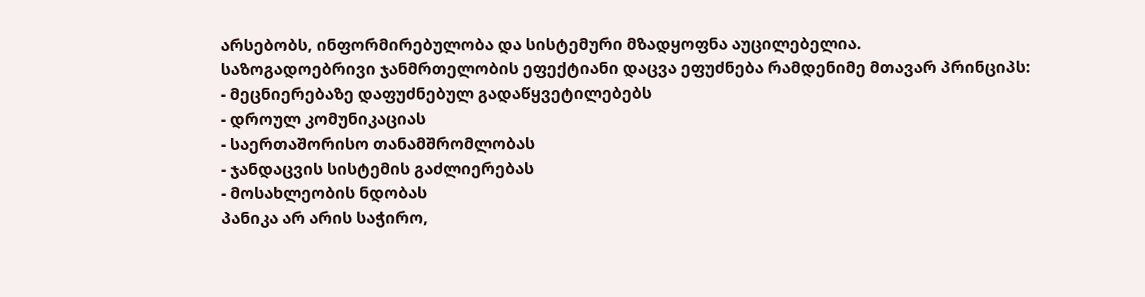არსებობს, ინფორმირებულობა და სისტემური მზადყოფნა აუცილებელია.
საზოგადოებრივი ჯანმრთელობის ეფექტიანი დაცვა ეფუძნება რამდენიმე მთავარ პრინციპს:
- მეცნიერებაზე დაფუძნებულ გადაწყვეტილებებს
- დროულ კომუნიკაციას
- საერთაშორისო თანამშრომლობას
- ჯანდაცვის სისტემის გაძლიერებას
- მოსახლეობის ნდობას
პანიკა არ არის საჭირო,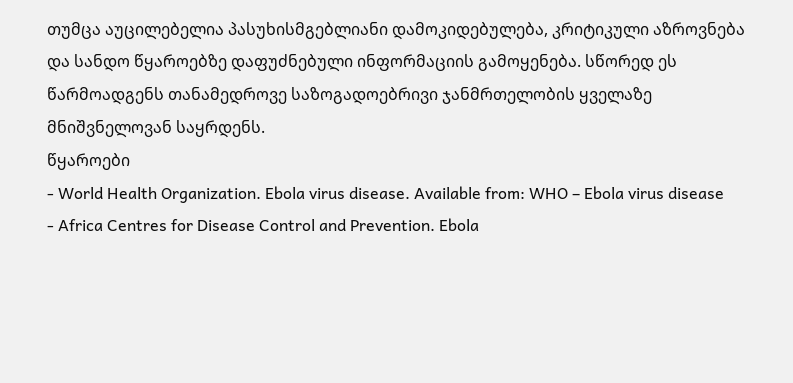თუმცა აუცილებელია პასუხისმგებლიანი დამოკიდებულება, კრიტიკული აზროვნება და სანდო წყაროებზე დაფუძნებული ინფორმაციის გამოყენება. სწორედ ეს წარმოადგენს თანამედროვე საზოგადოებრივი ჯანმრთელობის ყველაზე მნიშვნელოვან საყრდენს.
წყაროები
- World Health Organization. Ebola virus disease. Available from: WHO – Ebola virus disease
- Africa Centres for Disease Control and Prevention. Ebola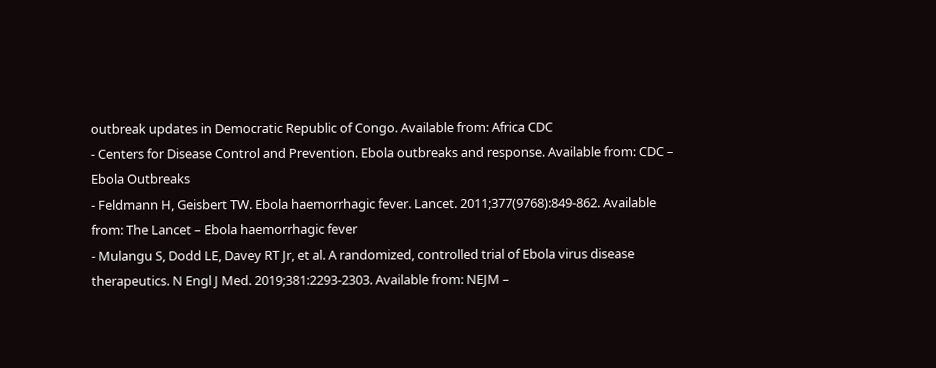outbreak updates in Democratic Republic of Congo. Available from: Africa CDC
- Centers for Disease Control and Prevention. Ebola outbreaks and response. Available from: CDC – Ebola Outbreaks
- Feldmann H, Geisbert TW. Ebola haemorrhagic fever. Lancet. 2011;377(9768):849-862. Available from: The Lancet – Ebola haemorrhagic fever
- Mulangu S, Dodd LE, Davey RT Jr, et al. A randomized, controlled trial of Ebola virus disease therapeutics. N Engl J Med. 2019;381:2293-2303. Available from: NEJM –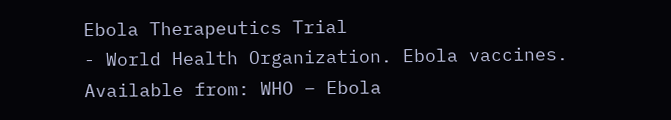Ebola Therapeutics Trial
- World Health Organization. Ebola vaccines. Available from: WHO – Ebola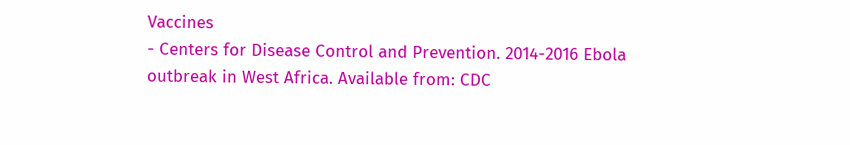Vaccines
- Centers for Disease Control and Prevention. 2014-2016 Ebola outbreak in West Africa. Available from: CDC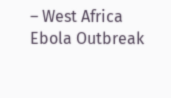– West Africa Ebola Outbreak